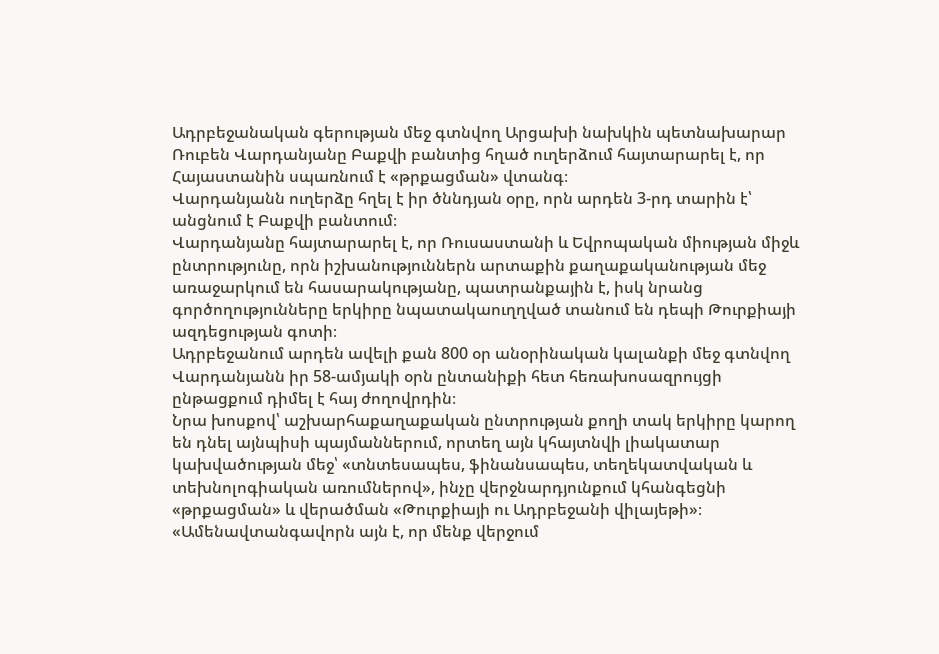Ադրբեջանական գերության մեջ գտնվող Արցախի նախկին պետնախարար Ռուբեն Վարդանյանը Բաքվի բանտից հղած ուղերձում հայտարարել է, որ Հայաստանին սպառնում է «թրքացման» վտանգ։
Վարդանյանն ուղերձը հղել է իր ծննդյան օրը, որն արդեն 3-րդ տարին է՝ անցնում է Բաքվի բանտում։
Վարդանյանը հայտարարել է, որ Ռուսաստանի և Եվրոպական միության միջև ընտրությունը, որն իշխանություններն արտաքին քաղաքականության մեջ առաջարկում են հասարակությանը, պատրանքային է, իսկ նրանց գործողությունները երկիրը նպատակաուղղված տանում են դեպի Թուրքիայի ազդեցության գոտի։
Ադրբեջանում արդեն ավելի քան 800 օր անօրինական կալանքի մեջ գտնվող Վարդանյանն իր 58-ամյակի օրն ընտանիքի հետ հեռախոսազրույցի ընթացքում դիմել է հայ ժողովրդին։
Նրա խոսքով՝ աշխարհաքաղաքական ընտրության քողի տակ երկիրը կարող են դնել այնպիսի պայմաններում, որտեղ այն կհայտնվի լիակատար կախվածության մեջ՝ «տնտեսապես, ֆինանսապես, տեղեկատվական և տեխնոլոգիական առումներով», ինչը վերջնարդյունքում կհանգեցնի «թրքացման» և վերածման «Թուրքիայի ու Ադրբեջանի վիլայեթի»։
«Ամենավտանգավորն այն է, որ մենք վերջում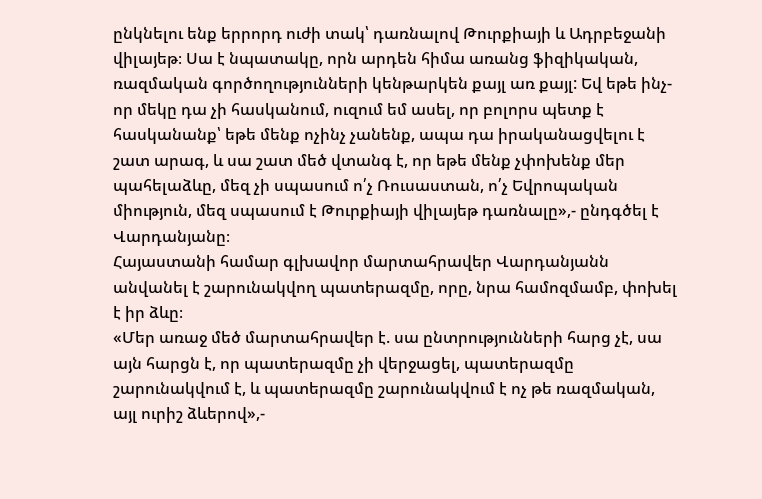ընկնելու ենք երրորդ ուժի տակ՝ դառնալով Թուրքիայի և Ադրբեջանի վիլայեթ։ Սա է նպատակը, որն արդեն հիմա առանց ֆիզիկական, ռազմական գործողությունների կենթարկեն քայլ առ քայլ: Եվ եթե ինչ-որ մեկը դա չի հասկանում, ուզում եմ ասել, որ բոլորս պետք է հասկանանք՝ եթե մենք ոչինչ չանենք, ապա դա իրականացվելու է շատ արագ, և սա շատ մեծ վտանգ է, որ եթե մենք չփոխենք մեր պահելաձևը, մեզ չի սպասում ո՛չ Ռուսաստան, ո՛չ Եվրոպական միություն, մեզ սպասում է Թուրքիայի վիլայեթ դառնալը»,- ընդգծել է Վարդանյանը։
Հայաստանի համար գլխավոր մարտահրավեր Վարդանյանն անվանել է շարունակվող պատերազմը, որը, նրա համոզմամբ, փոխել է իր ձևը։
«Մեր առաջ մեծ մարտահրավեր է. սա ընտրությունների հարց չէ, սա այն հարցն է, որ պատերազմը չի վերջացել, պատերազմը շարունակվում է, և պատերազմը շարունակվում է ոչ թե ռազմական, այլ ուրիշ ձևերով»,-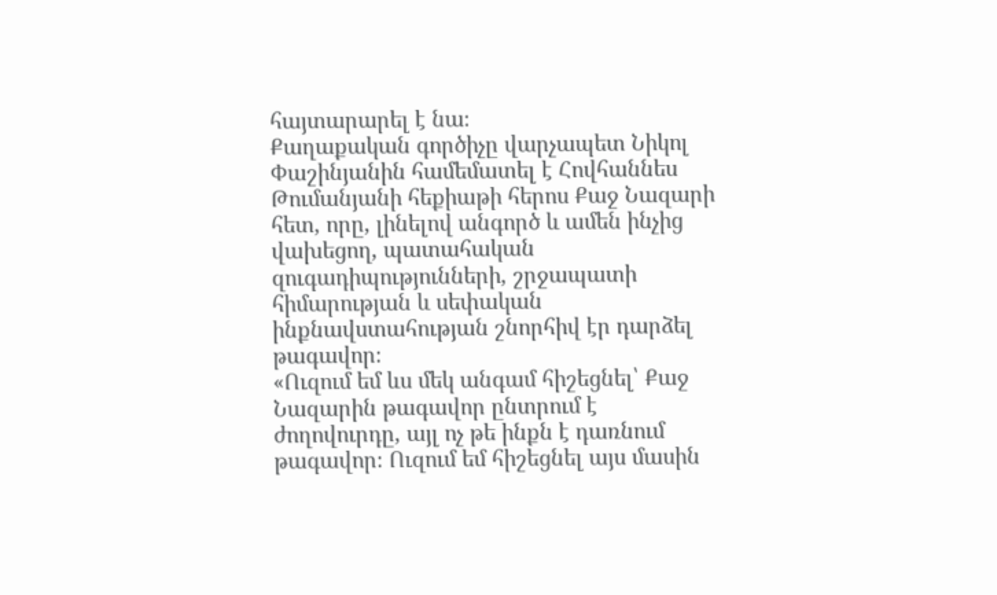հայտարարել է նա։
Քաղաքական գործիչը վարչապետ Նիկոլ Փաշինյանին համեմատել է Հովհաննես Թումանյանի հեքիաթի հերոս Քաջ Նազարի հետ, որը, լինելով անգործ և ամեն ինչից վախեցող, պատահական զուգադիպությունների, շրջապատի հիմարության և սեփական ինքնավստահության շնորհիվ էր դարձել թագավոր։
«Ուզում եմ ևս մեկ անգամ հիշեցնել՝ Քաջ Նազարին թագավոր ընտրում է ժողովուրդը, այլ ոչ թե ինքն է դառնում թագավոր։ Ուզում եմ հիշեցնել այս մասին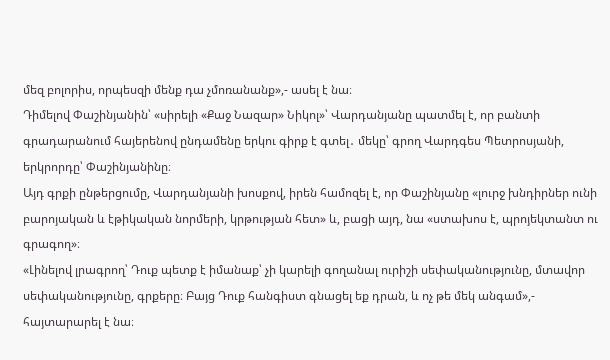մեզ բոլորիս, որպեսզի մենք դա չմոռանանք»,- ասել է նա։
Դիմելով Փաշինյանին՝ «սիրելի «Քաջ Նազար» Նիկոլ»՝ Վարդանյանը պատմել է, որ բանտի գրադարանում հայերենով ընդամենը երկու գիրք է գտել․ մեկը՝ գրող Վարդգես Պետրոսյանի, երկրորդը՝ Փաշինյանինը։
Այդ գրքի ընթերցումը, Վարդանյանի խոսքով, իրեն համոզել է, որ Փաշինյանը «լուրջ խնդիրներ ունի բարոյական և էթիկական նորմերի, կրթության հետ» և, բացի այդ, նա «ստախոս է, պրոյեկտանտ ու գրագող»։
«Լինելով լրագրող՝ Դուք պետք է իմանաք՝ չի կարելի գողանալ ուրիշի սեփականությունը, մտավոր սեփականությունը, գրքերը։ Բայց Դուք հանգիստ գնացել եք դրան, և ոչ թե մեկ անգամ»,- հայտարարել է նա։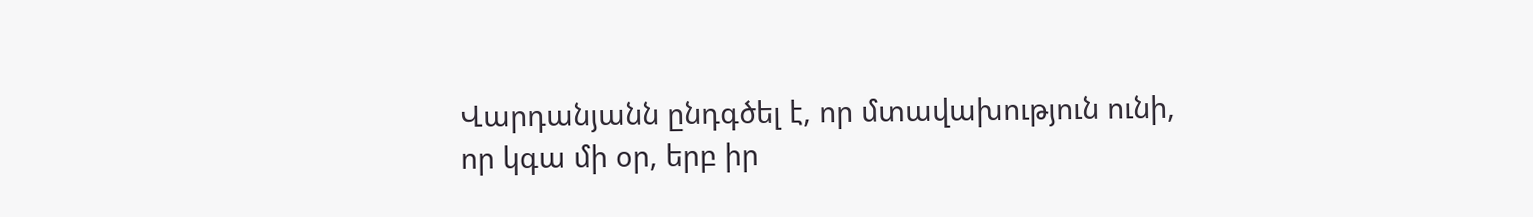Վարդանյանն ընդգծել է, որ մտավախություն ունի, որ կգա մի օր, երբ իր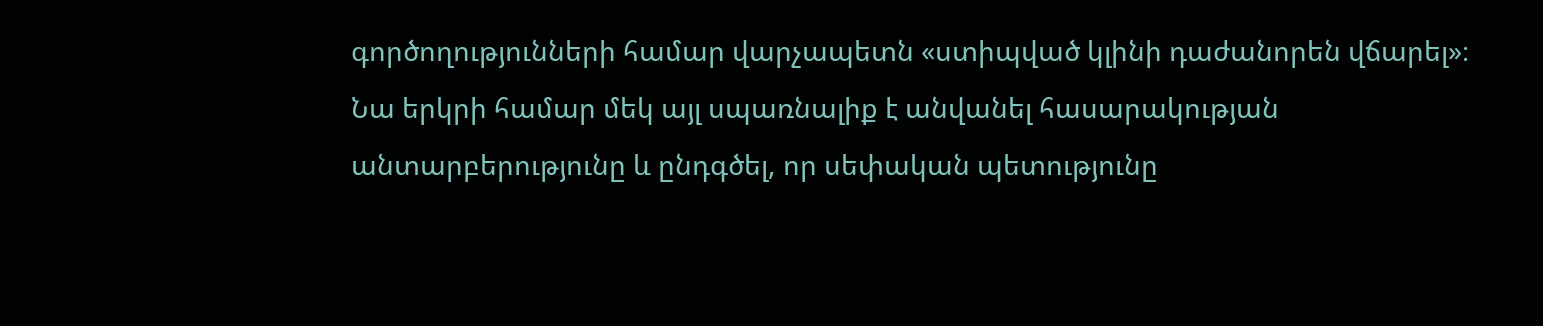գործողությունների համար վարչապետն «ստիպված կլինի դաժանորեն վճարել»։
Նա երկրի համար մեկ այլ սպառնալիք է անվանել հասարակության անտարբերությունը և ընդգծել, որ սեփական պետությունը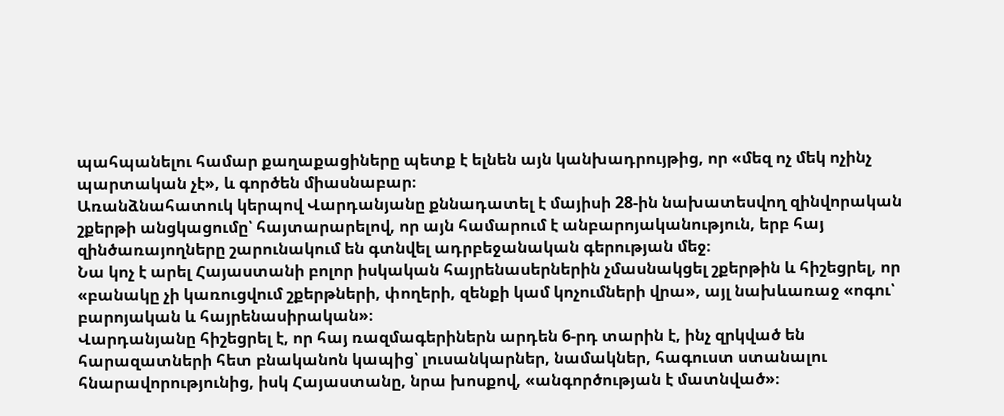պահպանելու համար քաղաքացիները պետք է ելնեն այն կանխադրույթից, որ «մեզ ոչ մեկ ոչինչ պարտական չէ», և գործեն միասնաբար։
Առանձնահատուկ կերպով Վարդանյանը քննադատել է մայիսի 28-ին նախատեսվող զինվորական շքերթի անցկացումը՝ հայտարարելով, որ այն համարում է անբարոյականություն, երբ հայ զինծառայողները շարունակում են գտնվել ադրբեջանական գերության մեջ։
Նա կոչ է արել Հայաստանի բոլոր իսկական հայրենասերներին չմասնակցել շքերթին և հիշեցրել, որ «բանակը չի կառուցվում շքերթների, փողերի, զենքի կամ կոչումների վրա», այլ նախևառաջ «ոգու՝ բարոյական և հայրենասիրական»։
Վարդանյանը հիշեցրել է, որ հայ ռազմագերիներն արդեն 6-րդ տարին է, ինչ զրկված են հարազատների հետ բնականոն կապից՝ լուսանկարներ, նամակներ, հագուստ ստանալու հնարավորությունից, իսկ Հայաստանը, նրա խոսքով, «անգործության է մատնված»։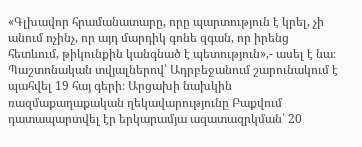«Գլխավոր հրամանատարը, որը պարտություն է կրել, չի անում ոչինչ, որ այդ մարդիկ գոնե զգան, որ իրենց հետևում, թիկունքին կանգնած է պետություն»,- ասել է նա։
Պաշտոնական տվյալներով՝ Ադրբեջանում շարունակում է պահվել 19 հայ գերի։ Արցախի նախկին ռազմաքաղաքական ղեկավարությունը Բաքվում դատապարտվել էր երկարամյա ազատազրկման՝ 20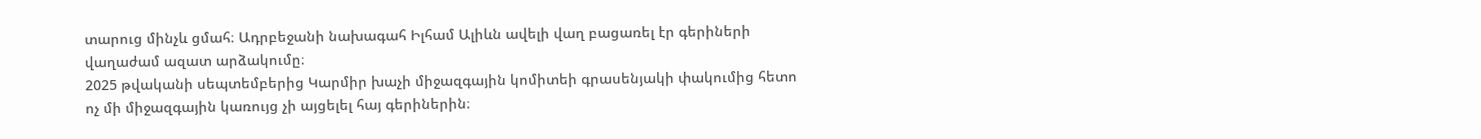տարուց մինչև ցմահ։ Ադրբեջանի նախագահ Իլհամ Ալիևն ավելի վաղ բացառել էր գերիների վաղաժամ ազատ արձակումը։
2025 թվականի սեպտեմբերից Կարմիր խաչի միջազգային կոմիտեի գրասենյակի փակումից հետո ոչ մի միջազգային կառույց չի այցելել հայ գերիներին։